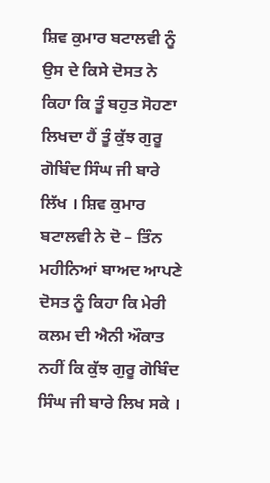ਸ਼ਿਵ ਕੁਮਾਰ ਬਟਾਲਵੀ ਨੂੰ ਉਸ ਦੇ ਕਿਸੇ ਦੋਸਤ ਨੇ ਕਿਹਾ ਕਿ ਤੂੰ ਬਹੁਤ ਸੋਹਣਾ ਲਿਖਦਾ ਹੈਂ ਤੂੰ ਕੁੱਝ ਗੁਰੂ ਗੋਬਿੰਦ ਸਿੰਘ ਜੀ ਬਾਰੇ ਲਿੱਖ । ਸ਼ਿਵ ਕੁਮਾਰ ਬਟਾਲਵੀ ਨੇ ਦੋ – ਤਿੰਨ ਮਹੀਨਿਆਂ ਬਾਅਦ ਆਪਣੇ ਦੋਸਤ ਨੂੰ ਕਿਹਾ ਕਿ ਮੇਰੀ ਕਲਮ ਦੀ ਐਨੀ ਔਕਾਤ ਨਹੀਂ ਕਿ ਕੁੱਝ ਗੁਰੂ ਗੋਬਿੰਦ ਸਿੰਘ ਜੀ ਬਾਰੇ ਲਿਖ ਸਕੇ ।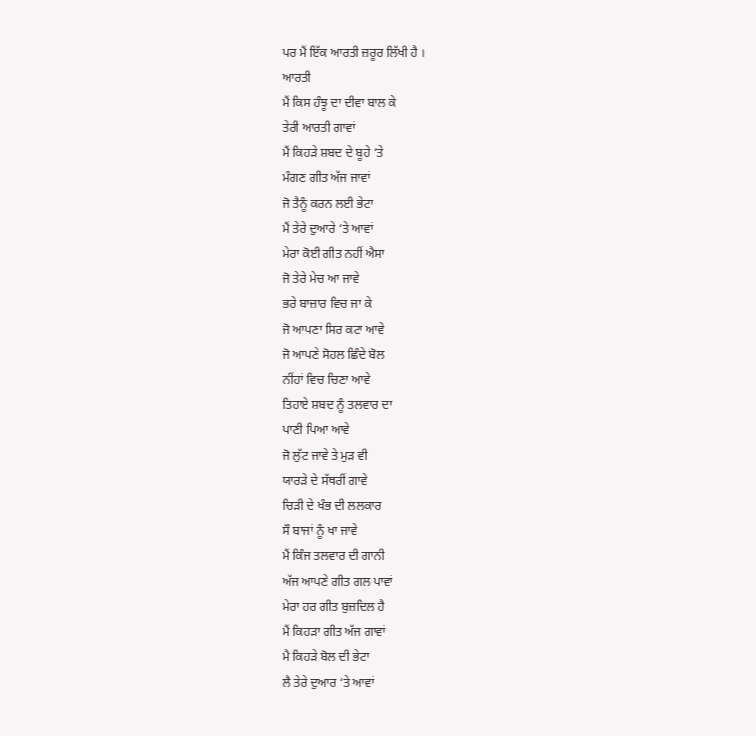ਪਰ ਮੈਂ ਇੱਕ ਆਰਤੀ ਜ਼ਰੂਰ ਲਿੱਖੀ ਹੈ ।
ਆਰਤੀ
ਮੈਂ ਕਿਸ ਹੰਝੂ ਦਾ ਦੀਵਾ ਬਾਲ ਕੇ
ਤੇਰੀ ਆਰਤੀ ਗਾਵਾਂ
ਮੈਂ ਕਿਹੜੇ ਸ਼ਬਦ ਦੇ ਬੂਹੇ ‘ਤੇ
ਮੰਗਣ ਗੀਤ ਅੱਜ ਜਾਵਾਂ
ਜੋ ਤੈਨੂੰ ਕਰਨ ਲਈ ਭੇਟਾ
ਮੈਂ ਤੇਰੇ ਦੁਆਰੇ ‘ਤੇ ਆਵਾਂ
ਮੇਰਾ ਕੋਈ ਗੀਤ ਨਹੀਂ ਐਸਾ
ਜੋ ਤੇਰੇ ਮੇਚ ਆ ਜਾਵੇ
ਭਰੇ ਬਾਜ਼ਾਰ ਵਿਚ ਜਾ ਕੇ
ਜੋ ਆਪਣਾ ਸਿਰ ਕਟਾ ਆਵੇ
ਜੋ ਆਪਣੇ ਸੋਹਲ ਛਿੰਦੇ ਬੋਲ
ਨੀਂਹਾਂ ਵਿਚ ਚਿਣਾ ਆਵੇ
ਤਿਹਾਏ ਸ਼ਬਦ ਨੂੰ ਤਲਵਾਰ ਦਾ
ਪਾਣੀ ਪਿਆ ਆਵੇ
ਜੋ ਲੁੱਟ ਜਾਵੇ ਤੇ ਮੁੜ ਵੀ
ਯਾਰੜੇ ਦੇ ਸੱਥਰੀਂ ਗਾਵੇ
ਚਿੜੀ ਦੇ ਖੰਭ ਦੀ ਲਲਕਾਰ
ਸੌ ਬਾਜਾਂ ਨੂੰ ਖਾ ਜਾਵੇ
ਮੈਂ ਕਿੰਜ ਤਲਵਾਰ ਦੀ ਗਾਨੀ
ਅੱਜ ਆਪਣੇ ਗੀਤ ਗਲ ਪਾਵਾਂ
ਮੇਰਾ ਹਰ ਗੀਤ ਬੁਜ਼ਦਿਲ ਹੈ
ਮੈਂ ਕਿਹੜਾ ਗੀਤ ਅੱਜ ਗਾਵਾਂ
ਮੈ ਕਿਹੜੇ ਬੋਲ ਦੀ ਭੇਟਾ
ਲੈ ਤੇਰੇ ਦੁਆਰ ‘ਤੇ ਆਵਾਂ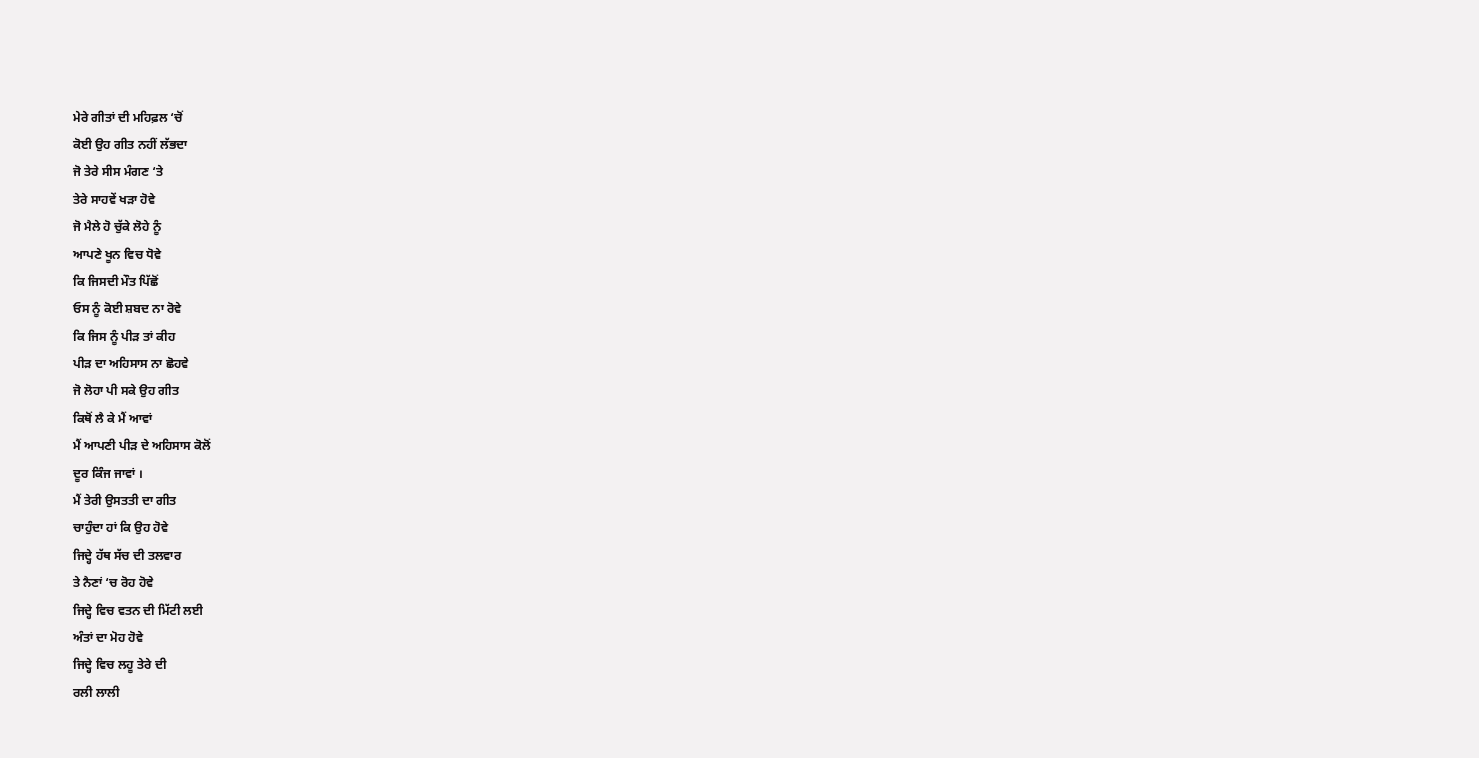ਮੇਰੇ ਗੀਤਾਂ ਦੀ ਮਹਿਫ਼ਲ ‘ਚੋਂ
ਕੋਈ ਉਹ ਗੀਤ ਨਹੀਂ ਲੱਭਦਾ
ਜੋ ਤੇਰੇ ਸੀਸ ਮੰਗਣ ‘ਤੇ
ਤੇਰੇ ਸਾਹਵੇਂ ਖੜਾ ਹੋਵੇ
ਜੋ ਮੈਲੇ ਹੋ ਚੁੱਕੇ ਲੋਹੇ ਨੂੰ
ਆਪਣੇ ਖੂਨ ਵਿਚ ਧੋਵੇ
ਕਿ ਜਿਸਦੀ ਮੌਤ ਪਿੱਛੋਂ
ਓਸ ਨੂੰ ਕੋਈ ਸ਼ਬਦ ਨਾ ਰੋਵੇ
ਕਿ ਜਿਸ ਨੂੰ ਪੀੜ ਤਾਂ ਕੀਹ
ਪੀੜ ਦਾ ਅਹਿਸਾਸ ਨਾ ਛੋਹਵੇ
ਜੋ ਲੋਹਾ ਪੀ ਸਕੇ ਉਹ ਗੀਤ
ਕਿਥੋਂ ਲੈ ਕੇ ਮੈਂ ਆਵਾਂ
ਮੈਂ ਆਪਣੀ ਪੀੜ ਦੇ ਅਹਿਸਾਸ ਕੋਲੋਂ
ਦੂਰ ਕਿੰਜ ਜਾਵਾਂ ।
ਮੈਂ ਤੇਰੀ ਉਸਤਤੀ ਦਾ ਗੀਤ
ਚਾਹੁੰਦਾ ਹਾਂ ਕਿ ਉਹ ਹੋਵੇ
ਜਿਦ੍ਹੇ ਹੱਥ ਸੱਚ ਦੀ ਤਲਵਾਰ
ਤੇ ਨੈਣਾਂ ‘ਚ ਰੋਹ ਹੋਵੇ
ਜਿਦ੍ਹੇ ਵਿਚ ਵਤਨ ਦੀ ਮਿੱਟੀ ਲਈ
ਅੰਤਾਂ ਦਾ ਮੋਹ ਹੋਵੇ
ਜਿਦ੍ਹੇ ਵਿਚ ਲਹੂ ਤੇਰੇ ਦੀ
ਰਲੀ ਲਾਲੀ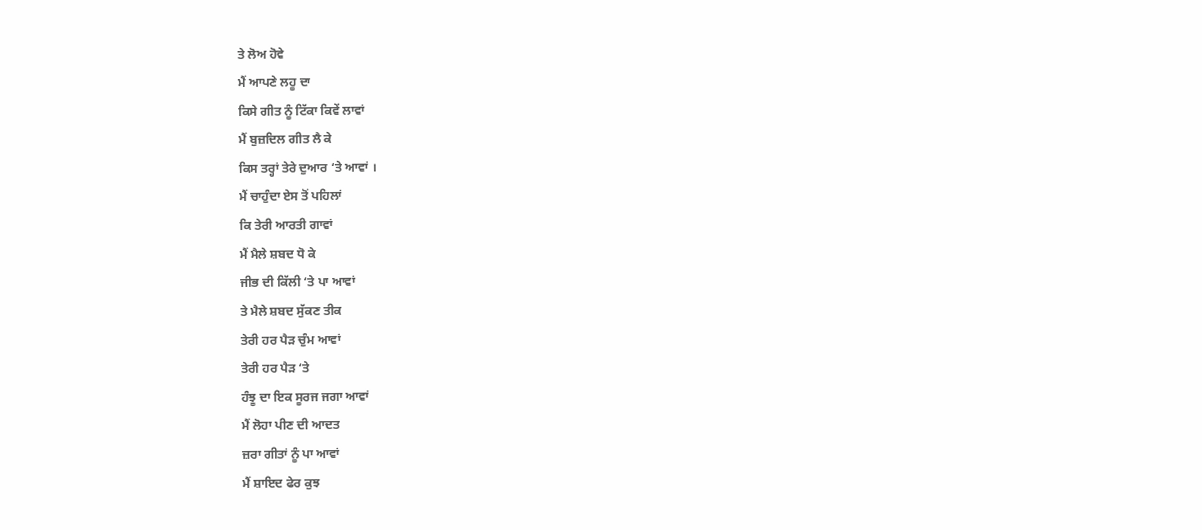ਤੇ ਲੋਅ ਹੋਵੇ
ਮੈਂ ਆਪਣੇ ਲਹੂ ਦਾ
ਕਿਸੇ ਗੀਤ ਨੂੰ ਟਿੱਕਾ ਕਿਵੇਂ ਲਾਵਾਂ
ਮੈਂ ਬੁਜ਼ਦਿਲ ਗੀਤ ਲੈ ਕੇ
ਕਿਸ ਤਰ੍ਹਾਂ ਤੇਰੇ ਦੁਆਰ ‘ਤੇ ਆਵਾਂ ।
ਮੈਂ ਚਾਹੁੰਦਾ ਏਸ ਤੋਂ ਪਹਿਲਾਂ
ਕਿ ਤੇਰੀ ਆਰਤੀ ਗਾਵਾਂ
ਮੈਂ ਮੈਲੇ ਸ਼ਬਦ ਧੋ ਕੇ
ਜੀਭ ਦੀ ਕਿੱਲੀ ‘ਤੇ ਪਾ ਆਵਾਂ
ਤੇ ਮੈਲੇ ਸ਼ਬਦ ਸੁੱਕਣ ਤੀਕ
ਤੇਰੀ ਹਰ ਪੈੜ ਚੁੰਮ ਆਵਾਂ
ਤੇਰੀ ਹਰ ਪੈੜ ‘ਤੇ
ਹੰਝੂ ਦਾ ਇਕ ਸੂਰਜ ਜਗਾ ਆਵਾਂ
ਮੈਂ ਲੋਹਾ ਪੀਣ ਦੀ ਆਦਤ
ਜ਼ਰਾ ਗੀਤਾਂ ਨੂੰ ਪਾ ਆਵਾਂ
ਮੈਂ ਸ਼ਾਇਦ ਫੇਰ ਕੁਝ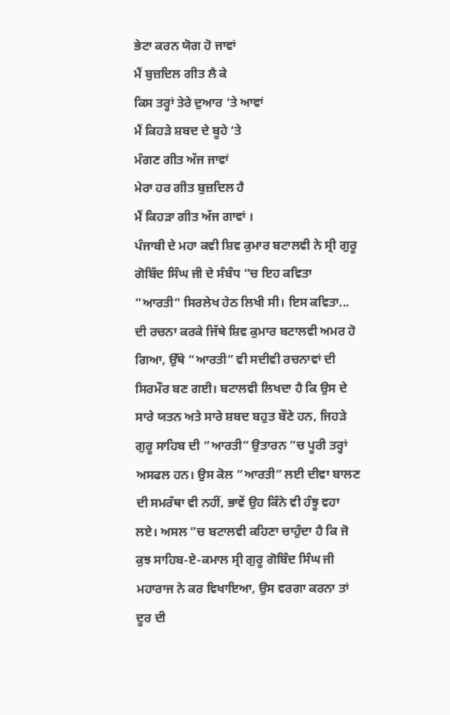ਭੇਟਾ ਕਰਨ ਯੋਗ ਹੋ ਜਾਵਾਂ
ਮੈਂ ਬੁਜ਼ਦਿਲ ਗੀਤ ਲੈ ਕੇ
ਕਿਸ ਤਰ੍ਹਾਂ ਤੇਰੇ ਦੁਆਰ ‘ਤੇ ਆਵਾਂ
ਮੈਂ ਕਿਹੜੇ ਸ਼ਬਦ ਦੇ ਬੂਹੇ ‘ਤੇ
ਮੰਗਣ ਗੀਤ ਅੱਜ ਜਾਵਾਂ
ਮੇਰਾ ਹਰ ਗੀਤ ਬੁਜ਼ਦਿਲ ਹੈ
ਮੈਂ ਕਿਹੜਾ ਗੀਤ ਅੱਜ ਗਾਵਾਂ ।
ਪੰਜਾਬੀ ਦੇ ਮਹਾ ਕਵੀ ਸ਼ਿਵ ਕੁਮਾਰ ਬਟਾਲਵੀ ਨੇ ਸ੍ਰੀ ਗੁਰੂ ਗੋਬਿੰਦ ਸਿੰਘ ਜੀ ਦੇ ਸੰਬੰਧ ”ਚ ਇਹ ਕਵਿਤਾ ”ਆਰਤੀ” ਸਿਰਲੇਖ ਹੇਠ ਲਿਖੀ ਸੀ। ਇਸ ਕਵਿਤਾ...
ਦੀ ਰਚਨਾ ਕਰਕੇ ਜਿੱਥੇ ਸ਼ਿਵ ਕੁਮਾਰ ਬਟਾਲਵੀ ਅਮਰ ਹੋ ਗਿਆ, ਉੱਥੇ ”ਆਰਤੀ” ਵੀ ਸਦੀਵੀ ਰਚਨਾਵਾਂ ਦੀ ਸਿਰਮੌਰ ਬਣ ਗਈ। ਬਟਾਲਵੀ ਲਿਖਦਾ ਹੈ ਕਿ ਉਸ ਦੇ ਸਾਰੇ ਯਤਨ ਅਤੇ ਸਾਰੇ ਸ਼ਬਦ ਬਹੁਤ ਬੌਣੇ ਹਨ, ਜਿਹੜੇ ਗੁਰੂ ਸਾਹਿਬ ਦੀ ”ਆਰਤੀ” ਉਤਾਰਨ ”ਚ ਪੂਰੀ ਤਰ੍ਹਾਂ ਅਸਫਲ ਹਨ। ਉਸ ਕੋਲ ”ਆਰਤੀ” ਲਈ ਦੀਵਾ ਬਾਲਣ ਦੀ ਸਮਰੱਥਾ ਵੀ ਨਹੀਂ, ਭਾਵੇਂ ਉਹ ਕਿੰਨੇ ਵੀ ਹੰਝੂ ਵਹਾ ਲਏ। ਅਸਲ ”ਚ ਬਟਾਲਵੀ ਕਹਿਣਾ ਚਾਹੁੰਦਾ ਹੈ ਕਿ ਜੋ ਕੁਝ ਸਾਹਿਬ-ਏ-ਕਮਾਲ ਸ੍ਰੀ ਗੁਰੂ ਗੋਬਿੰਦ ਸਿੰਘ ਜੀ ਮਹਾਰਾਜ ਨੇ ਕਰ ਵਿਖਾਇਆ, ਉਸ ਵਰਗਾ ਕਰਨਾ ਤਾਂ ਦੂਰ ਦੀ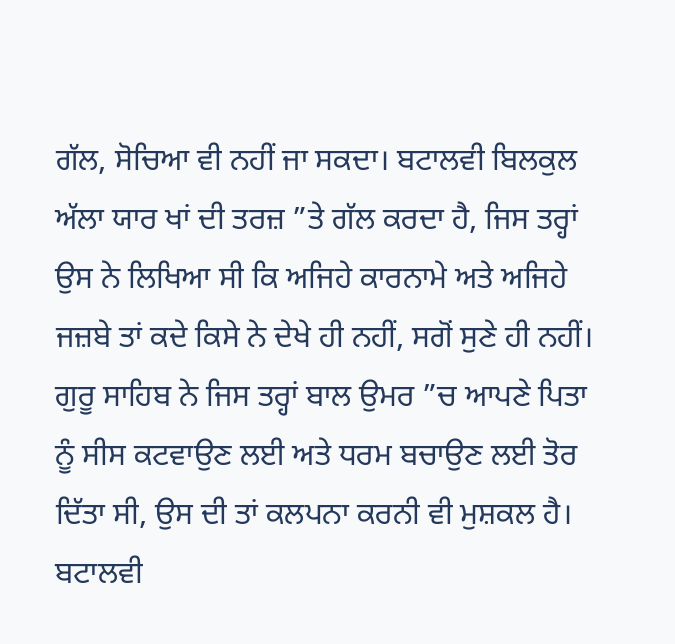ਗੱਲ, ਸੋਚਿਆ ਵੀ ਨਹੀਂ ਜਾ ਸਕਦਾ। ਬਟਾਲਵੀ ਬਿਲਕੁਲ ਅੱਲਾ ਯਾਰ ਖਾਂ ਦੀ ਤਰਜ਼ ”ਤੇ ਗੱਲ ਕਰਦਾ ਹੈ, ਜਿਸ ਤਰ੍ਹਾਂ ਉਸ ਨੇ ਲਿਖਿਆ ਸੀ ਕਿ ਅਜਿਹੇ ਕਾਰਨਾਮੇ ਅਤੇ ਅਜਿਹੇ ਜਜ਼ਬੇ ਤਾਂ ਕਦੇ ਕਿਸੇ ਨੇ ਦੇਖੇ ਹੀ ਨਹੀਂ, ਸਗੋਂ ਸੁਣੇ ਹੀ ਨਹੀਂ। ਗੁਰੂ ਸਾਹਿਬ ਨੇ ਜਿਸ ਤਰ੍ਹਾਂ ਬਾਲ ਉਮਰ ”ਚ ਆਪਣੇ ਪਿਤਾ ਨੂੰ ਸੀਸ ਕਟਵਾਉਣ ਲਈ ਅਤੇ ਧਰਮ ਬਚਾਉਣ ਲਈ ਤੋਰ ਦਿੱਤਾ ਸੀ, ਉਸ ਦੀ ਤਾਂ ਕਲਪਨਾ ਕਰਨੀ ਵੀ ਮੁਸ਼ਕਲ ਹੈ। ਬਟਾਲਵੀ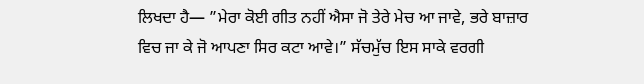ਲਿਖਦਾ ਹੈ— ”ਮੇਰਾ ਕੋਈ ਗੀਤ ਨਹੀਂ ਐਸਾ ਜੋ ਤੇਰੇ ਮੇਚ ਆ ਜਾਵੇ, ਭਰੇ ਬਾਜ਼ਾਰ ਵਿਚ ਜਾ ਕੇ ਜੋ ਆਪਣਾ ਸਿਰ ਕਟਾ ਆਵੇ।” ਸੱਚਮੁੱਚ ਇਸ ਸਾਕੇ ਵਰਗੀ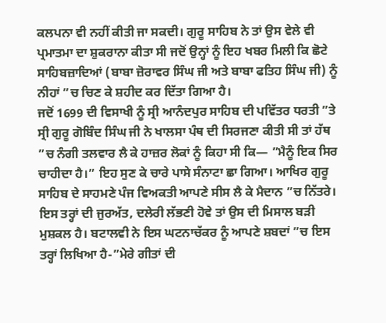ਕਲਪਨਾ ਵੀ ਨਹੀਂ ਕੀਤੀ ਜਾ ਸਕਦੀ। ਗੁਰੂ ਸਾਹਿਬ ਨੇ ਤਾਂ ਉਸ ਵੇਲੇ ਵੀ ਪ੍ਰਮਾਤਮਾ ਦਾ ਸ਼ੁਕਰਾਨਾ ਕੀਤਾ ਸੀ ਜਦੋਂ ਉਨ੍ਹਾਂ ਨੂੰ ਇਹ ਖਬਰ ਮਿਲੀ ਕਿ ਛੋਟੇ ਸਾਹਿਬਜ਼ਾਦਿਆਂ (ਬਾਬਾ ਜ਼ੋਰਾਵਰ ਸਿੰਘ ਜੀ ਅਤੇ ਬਾਬਾ ਫਤਿਹ ਸਿੰਘ ਜੀ) ਨੂੰ ਨੀਹਾਂ ”ਚ ਚਿਣ ਕੇ ਸ਼ਹੀਦ ਕਰ ਦਿੱਤਾ ਗਿਆ ਹੈ।
ਜਦੋਂ 1699 ਦੀ ਵਿਸਾਖੀ ਨੂੰ ਸ੍ਰੀ ਆਨੰਦਪੁਰ ਸਾਹਿਬ ਦੀ ਪਵਿੱਤਰ ਧਰਤੀ ”ਤੇ ਸ੍ਰੀ ਗੁਰੂ ਗੋਬਿੰਦ ਸਿੰਘ ਜੀ ਨੇ ਖਾਲਸਾ ਪੰਥ ਦੀ ਸਿਰਜਣਾ ਕੀਤੀ ਸੀ ਤਾਂ ਹੱਥ ”ਚ ਨੰਗੀ ਤਲਵਾਰ ਲੈ ਕੇ ਹਾਜ਼ਰ ਲੋਕਾਂ ਨੂੰ ਕਿਹਾ ਸੀ ਕਿ— ”ਮੈਨੂੰ ਇਕ ਸਿਰ ਚਾਹੀਦਾ ਹੈ।” ਇਹ ਸੁਣ ਕੇ ਚਾਰੇ ਪਾਸੇ ਸੰਨਾਟਾ ਛਾ ਗਿਆ। ਆਖਿਰ ਗੁਰੂ ਸਾਹਿਬ ਦੇ ਸਾਹਮਣੇ ਪੰਜ ਵਿਅਕਤੀ ਆਪਣੇ ਸੀਸ ਲੈ ਕੇ ਮੈਦਾਨ ”ਚ ਨਿੱਤਰੇ। ਇਸ ਤਰ੍ਹਾਂ ਦੀ ਜੁਰਅੱਤ, ਦਲੇਰੀ ਲੱਭਣੀ ਹੋਵੇ ਤਾਂ ਉਸ ਦੀ ਮਿਸਾਲ ਬੜੀ ਮੁਸ਼ਕਲ ਹੈ। ਬਟਾਲਵੀ ਨੇ ਇਸ ਘਟਨਾਚੱਕਰ ਨੂੰ ਆਪਣੇ ਸ਼ਬਦਾਂ ”ਚ ਇਸ ਤਰ੍ਹਾਂ ਲਿਖਿਆ ਹੈ-”ਮੇਰੇ ਗੀਤਾਂ ਦੀ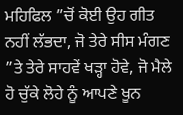ਮਹਿਫਿਲ ”ਚੋਂ ਕੋਈ ਉਹ ਗੀਤ ਨਹੀਂ ਲੱਭਦਾ, ਜੋ ਤੇਰੇ ਸੀਸ ਮੰਗਣ ”ਤੇ ਤੇਰੇ ਸਾਹਵੇਂ ਖੜ੍ਹਾ ਹੋਵੇ, ਜੋ ਮੈਲੇ ਹੋ ਚੁੱਕੇ ਲੋਹੇ ਨੂੰ ਆਪਣੇ ਖੂਨ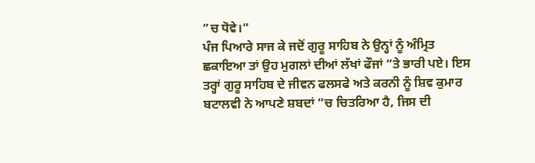”ਚ ਧੋਵੇ।”
ਪੰਜ ਪਿਆਰੇ ਸਾਜ ਕੇ ਜਦੋਂ ਗੁਰੂ ਸਾਹਿਬ ਨੇ ਉਨ੍ਹਾਂ ਨੂੰ ਅੰਮ੍ਰਿਤ ਛਕਾਇਆ ਤਾਂ ਉਹ ਮੁਗਲਾਂ ਦੀਆਂ ਲੱਖਾਂ ਫੌਜਾਂ ”ਤੇ ਭਾਰੀ ਪਏ। ਇਸ ਤਰ੍ਹਾਂ ਗੁਰੂ ਸਾਹਿਬ ਦੇ ਜੀਵਨ ਫਲਸਫੇ ਅਤੇ ਕਰਨੀ ਨੂੰ ਸ਼ਿਵ ਕੁਮਾਰ ਬਟਾਲਵੀ ਨੇ ਆਪਣੇ ਸ਼ਬਦਾਂ ”ਚ ਚਿਤਰਿਆ ਹੈ, ਜਿਸ ਦੀ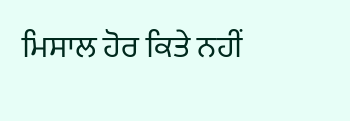ਮਿਸਾਲ ਹੋਰ ਕਿਤੇ ਨਹੀਂ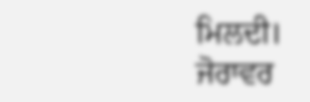ਮਿਲਦੀ।
ਜੋਰਾਵਰ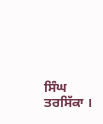ਸਿੰਘ ਤਰਸਿੱਕਾ ।